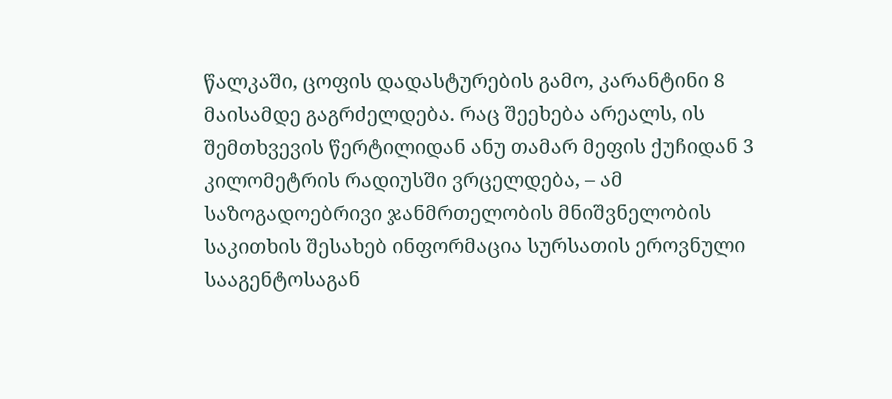წალკაში, ცოფის დადასტურების გამო, კარანტინი 8 მაისამდე გაგრძელდება. რაც შეეხება არეალს, ის შემთხვევის წერტილიდან ანუ თამარ მეფის ქუჩიდან 3 კილომეტრის რადიუსში ვრცელდება, – ამ საზოგადოებრივი ჯანმრთელობის მნიშვნელობის საკითხის შესახებ ინფორმაცია სურსათის ეროვნული სააგენტოსაგან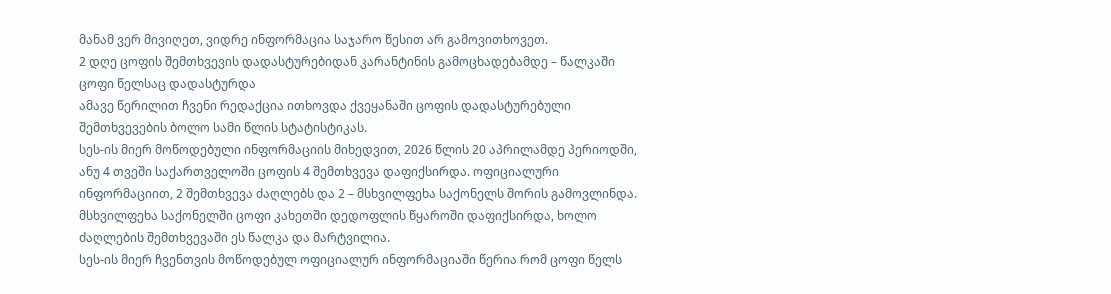მანამ ვერ მივიღეთ, ვიდრე ინფორმაცია საჯარო წესით არ გამოვითხოვეთ.
2 დღე ცოფის შემთხვევის დადასტურებიდან კარანტინის გამოცხადებამდე – წალკაში ცოფი წელსაც დადასტურდა
ამავე წერილით ჩვენი რედაქცია ითხოვდა ქვეყანაში ცოფის დადასტურებული შემთხვევების ბოლო სამი წლის სტატისტიკას.
სეს-ის მიერ მოწოდებული ინფორმაციის მიხედვით, 2026 წლის 20 აპრილამდე პერიოდში, ანუ 4 თვეში საქართველოში ცოფის 4 შემთხვევა დაფიქსირდა. ოფიციალური ინფორმაციით, 2 შემთხვევა ძაღლებს და 2 – მსხვილფეხა საქონელს შორის გამოვლინდა.
მსხვილფეხა საქონელში ცოფი კახეთში დედოფლის წყაროში დაფიქსირდა, ხოლო ძაღლების შემთხვევაში ეს წალკა და მარტვილია.
სეს-ის მიერ ჩვენთვის მოწოდებულ ოფიციალურ ინფორმაციაში წერია რომ ცოფი წელს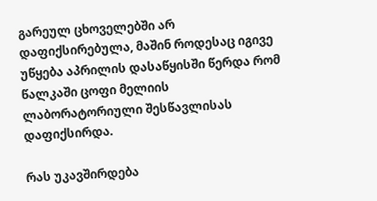გარეულ ცხოველებში არ დაფიქსირებულა, მაშინ როდესაც იგივე უწყება აპრილის დასაწყისში წერდა რომ წალკაში ცოფი მელიის ლაბორატორიული შესწავლისას დაფიქსირდა.

რას უკავშირდება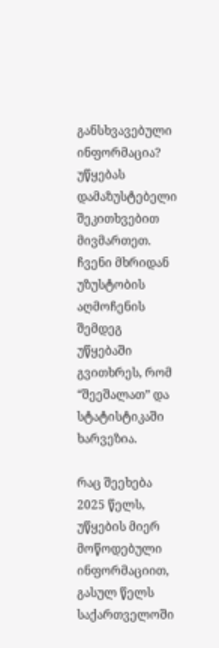განსხვავებული ინფორმაცია? უწყებას დამაზუსტებელი შეკითხვებით მივმართეთ. ჩვენი მხრიდან უზუსტობის აღმოჩენის შემდეგ უწყებაში გვითხრეს, რომ “შეეშალათ” და სტატისტიკაში ხარვეზია.

რაც შეეხება 2025 წელს, უწყების მიერ მოწოდებული ინფორმაციით, გასულ წელს საქართველოში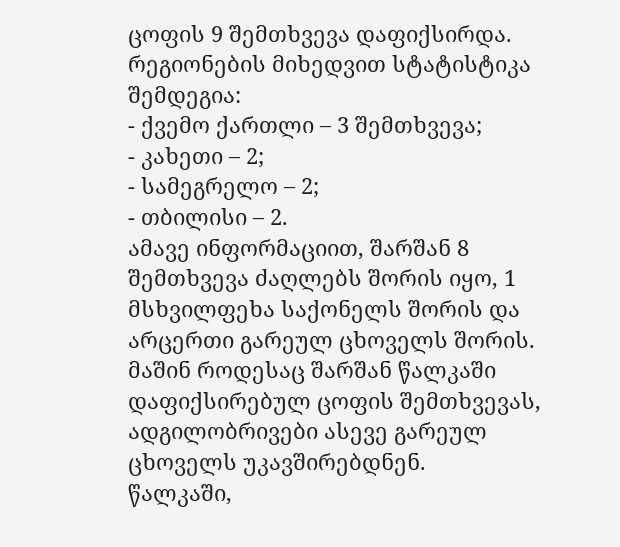ცოფის 9 შემთხვევა დაფიქსირდა. რეგიონების მიხედვით სტატისტიკა შემდეგია:
- ქვემო ქართლი – 3 შემთხვევა;
- კახეთი – 2;
- სამეგრელო – 2;
- თბილისი – 2.
ამავე ინფორმაციით, შარშან 8 შემთხვევა ძაღლებს შორის იყო, 1 მსხვილფეხა საქონელს შორის და არცერთი გარეულ ცხოველს შორის. მაშინ როდესაც შარშან წალკაში დაფიქსირებულ ცოფის შემთხვევას, ადგილობრივები ასევე გარეულ ცხოველს უკავშირებდნენ.
წალკაში,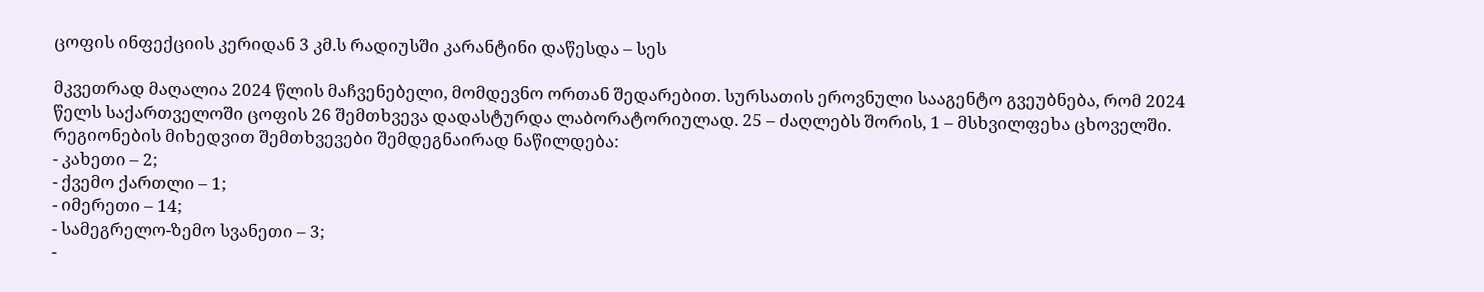ცოფის ინფექციის კერიდან 3 კმ.ს რადიუსში კარანტინი დაწესდა – სეს

მკვეთრად მაღალია 2024 წლის მაჩვენებელი, მომდევნო ორთან შედარებით. სურსათის ეროვნული სააგენტო გვეუბნება, რომ 2024 წელს საქართველოში ცოფის 26 შემთხვევა დადასტურდა ლაბორატორიულად. 25 – ძაღლებს შორის, 1 – მსხვილფეხა ცხოველში. რეგიონების მიხედვით შემთხვევები შემდეგნაირად ნაწილდება:
- კახეთი – 2;
- ქვემო ქართლი – 1;
- იმერეთი – 14;
- სამეგრელო-ზემო სვანეთი – 3;
-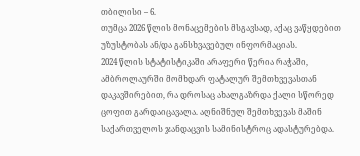თბილისი – 6.
თუმცა 2026 წლის მონაცემების მსგავსად, აქაც ვაწყდებით უზუსტობას ან/და განსხვავებულ ინფორმაციას.
2024 წლის სტატისტიკაში არაფერი წერია რაჭაში, ამბროლაურში მომხდარ ფატალურ შემთხვევასთან დაკავშირებით, რა დროსაც ახალგაზრდა ქალი სწორედ ცოფით გარდაიცავალა. აღნიშნულ შემთხვევას მაშინ საქართველოს ჯანდაცვის სამინისტროც ადასტურებდა.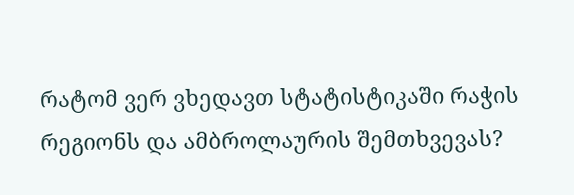რატომ ვერ ვხედავთ სტატისტიკაში რაჭის რეგიონს და ამბროლაურის შემთხვევას?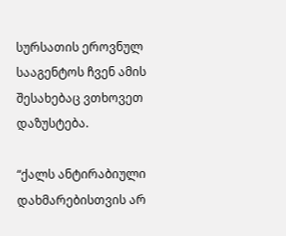სურსათის ეროვნულ სააგენტოს ჩვენ ამის შესახებაც ვთხოვეთ დაზუსტება.

“ქალს ანტირაბიული დახმარებისთვის არ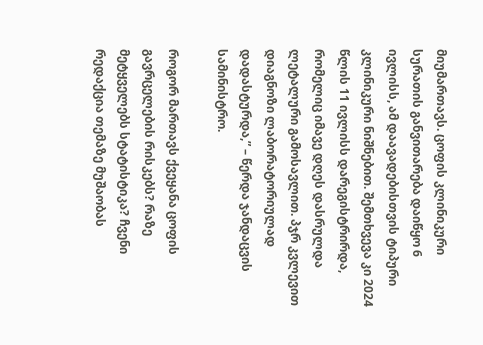მიუმართავს. ცოფის კლინიკური სურათის განვითარება დაიწყო 6 ივლისს, ამ დაავადებისთვის ტიპური კლინიკური ნიშნებით. შემთხვევა კი 2024 წლის 11 ივლისს დარეგისტრირდა, რომელიც იმავე დღეს დასრულდა ლეტალური გამოსავლით. პჯრ კვლევით დიაგნოზი ლაბორატორიულად დადასტურდა,” – წერდა ჯანდაცვის სამინისტრო.

როგორ მართავს ქვეყანა ცოფის გავრცელების რისკებს? რაზე მეტყველებს სტატისტიკა? ჩვენი რედაქცია თემაზე მუშაობას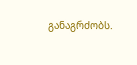განაგრძობს.